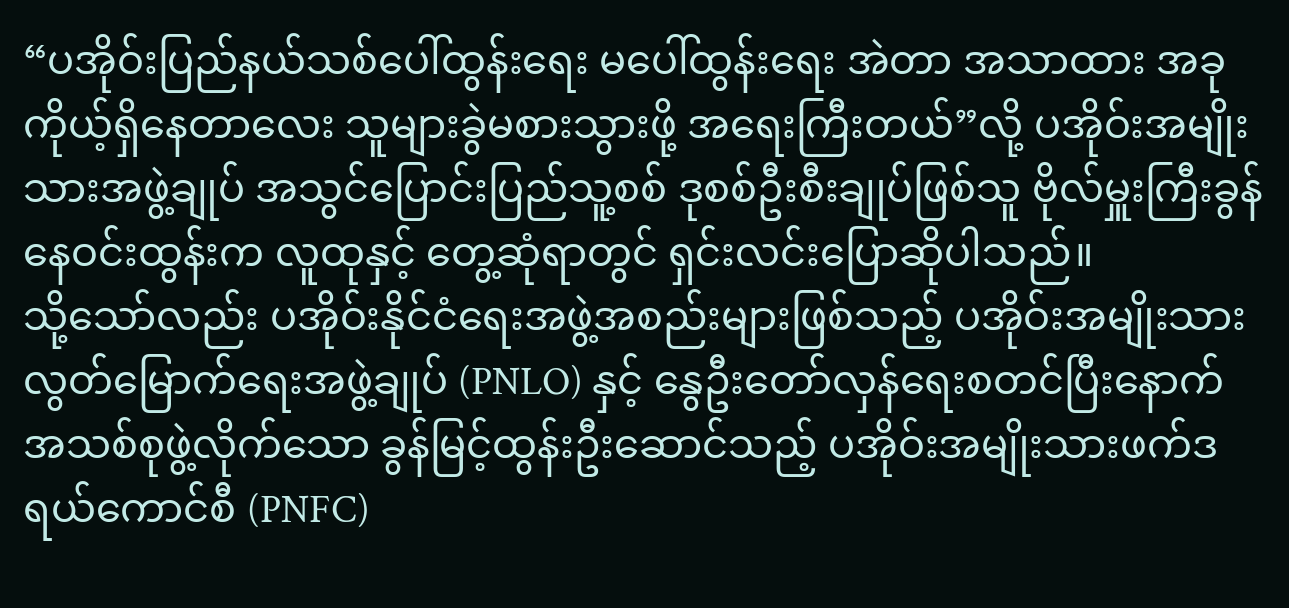“ပအိုဝ်းပြည်နယ်သစ်ပေါ်ထွန်းရေး မပေါ်ထွန်းရေး အဲတာ အသာထား အခုကိုယ့်ရှိနေတာလေး သူများခွဲမစားသွားဖို့ အရေးကြီးတယ်”လို့ ပအိုဝ်းအမျိုးသားအဖွဲ့ချုပ် အသွင်ပြောင်းပြည်သူ့စစ် ဒုစစ်ဦးစီးချုပ်ဖြစ်သူ ဗိုလ်မှူးကြီးခွန်နေဝင်းထွန်းက လူထုနှင့် တွေ့ဆုံရာတွင် ရှင်းလင်းပြောဆိုပါသည်။
သို့သော်လည်း ပအိုဝ်းနိုင်ငံရေးအဖွဲ့အစည်းများဖြစ်သည့် ပအိုဝ်းအမျိုးသားလွတ်မြောက်ရေးအဖွဲ့ချုပ် (PNLO) နှင့် နွေဦးတော်လှန်ရေးစတင်ပြီးနောက် အသစ်စုဖွဲ့လိုက်သော ခွန်မြင့်ထွန်းဦးဆောင်သည့် ပအိုဝ်းအမျိုးသားဖက်ဒရယ်ကောင်စီ (PNFC)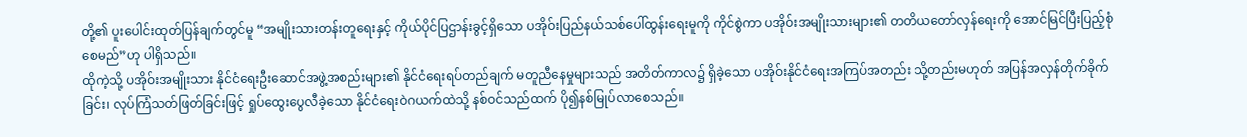တို့၏ ပူးပေါင်းထုတ်ပြန်ချက်တွင်မူ “အမျိုးသားတန်းတူရေးနှင့် ကိုယ်ပိုင်ပြဌာန်းခွင့်ရှိသော ပအိုဝ်းပြည်နယ်သစ်ပေါ်ထွန်းရေးမူကို ကိုင်စွဲကာ ပအိုဝ်းအမျိုးသားများ၏ တတိယတော်လှန်ရေးကို အောင်မြင်ပြီးပြည့်စုံစေမည်”ဟု ပါရှိသည်။
ထိုကဲ့သို့ ပအိုဝ်းအမျိုးသား နိုင်ငံရေးဦးဆောင်အဖွဲ့အစည်းများ၏ နိုင်ငံရေးရပ်တည်ချက် မတူညီနေမှုများသည် အတိတ်ကာလ၌ ရှိခဲ့သော ပအိုဝ်းနိုင်ငံရေးအကြပ်အတည်း သို့တည်းမဟုတ် အပြန်အလှန်တိုက်ခိုက်ခြင်း၊ လုပ်ကြံသတ်ဖြတ်ခြင်းဖြင့် ရှုပ်ထွေးပွေလီခဲ့သော နိုင်ငံရေးဝဲဂယက်ထဲသို့ နစ်ဝင်သည်ထက် ပို၍နစ်မြုပ်လာစေသည်။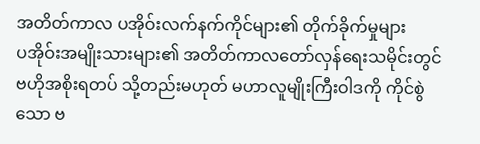အတိတ်ကာလ ပအိုဝ်းလက်နက်ကိုင်များ၏ တိုက်ခိုက်မှုများ
ပအိုဝ်းအမျိုးသားများ၏ အတိတ်ကာလတော်လှန်ရေးသမိုင်းတွင် ဗဟိုအစိုးရတပ် သို့တည်းမဟုတ် မဟာလူမျိုးကြီးဝါဒကို ကိုင်စွဲသော ဗ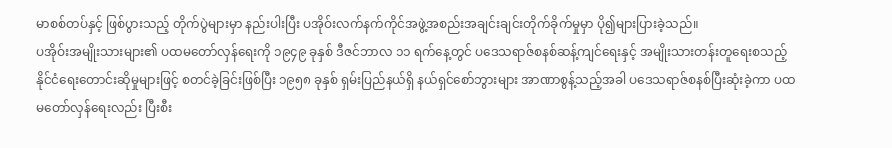မာစစ်တပ်နှင့် ဖြစ်ပွားသည့် တိုက်ပွဲများမှာ နည်းပါးပြီး ပအိုဝ်းလက်နက်ကိုင်အဖွဲ့အစည်းအချင်းချင်းတိုက်ခိုက်မှုမှာ ပို၍များပြားခဲ့သည်။
ပအိုဝ်းအမျိုးသားများ၏ ပထမတော်လှန်ရေးကို ၁၉၄၉ ခုနှစ် ဒီဇင်ဘာလ ၁၁ ရက်နေ့တွင် ပဒေသရာဇ်စနစ်ဆန့်ကျင်ရေးနှင့် အမျိုးသားတန်းတူရေးစသည့် နိုင်ငံရေးတောင်းဆိုမှုများဖြင့် စတင်ခဲ့ခြင်းဖြစ်ပြီး ၁၉၅၈ ခုနှစ် ရှမ်းပြည်နယ်ရှိ နယ်ရှင်စော်ဘွားများ အာဏာစွန့်သည့်အခါ ပဒေသရာဇ်စနစ်ပြီးဆုံးခဲ့ကာ ပထမတော်လှန်ရေးလည်း ပြီးစီး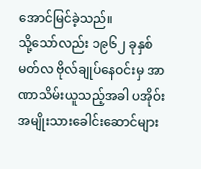အောင်မြင်ခဲ့သည်။
သို့သော်လည်း ၁၉၆၂ ခုနှစ် မတ်လ ဗိုလ်ချုပ်နေဝင်းမှ အာဏာသိမ်းယူသည့်အခါ ပအိုဝ်းအမျိုးသားခေါင်းဆောင်များ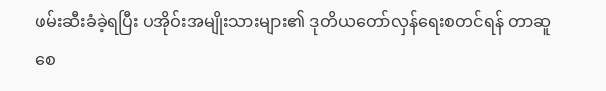ဖမ်းဆီးခံခဲ့ရပြီး ပအိုဝ်းအမျိုးသားများ၏ ဒုတိယတော်လှန်ရေးစတင်ရန် တာဆူစေ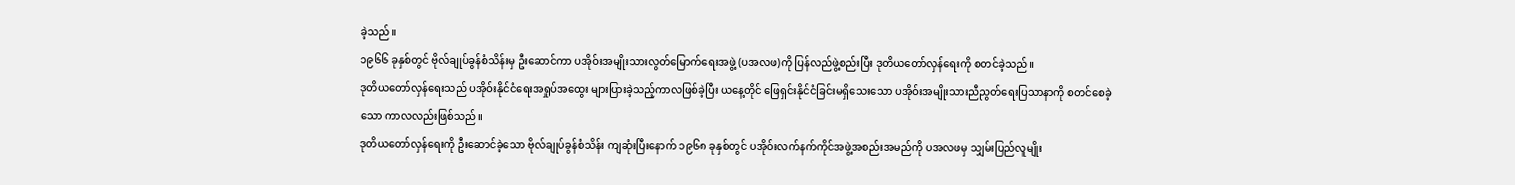ခဲ့သည်။
၁၉၆၆ ခုနှစ်တွင် ဗိုလ်ချုပ်ခွန်စံသိန်းမှ ဦးဆောင်ကာ ပအိုဝ်းအမျိုးသားလွတ်မြောက်ရေးအဖွဲ့ (ပအလဖ)ကို ပြန်လည်ဖွဲ့စည်းပြီး ဒုတိယတော်လှန်ရေးကို စတင်ခဲ့သည်။
ဒုတိယတော်လှန်ရေးသည် ပအိုဝ်းနိုင်ငံရေးအရှုပ်အထွေး များပြားခဲ့သည့်ကာလဖြစ်ခဲ့ပြီး ယနေ့တိုင် ဖြေရှင်းနိုင်ငံခြင်းမရှိသေးသော ပအိုဝ်းအမျိုးသားညီညွတ်ရေးပြသာနာကို စတင်စေခဲ့သော ကာလလည်းဖြစ်သည်။
ဒုတိယတော်လှန်ရေးကို ဦးဆောင်ခဲ့သော ဗိုလ်ချုပ်ခွန်စံသိန်း ကျဆုံးပြီးနောက် ၁၉၆၈ ခုနှစ်တွင် ပအိုဝ်းလက်နက်ကိုင်အဖွဲ့အစည်းအမည်ကို ပအလဖမှ သျှမ်းပြည်လူမျိုး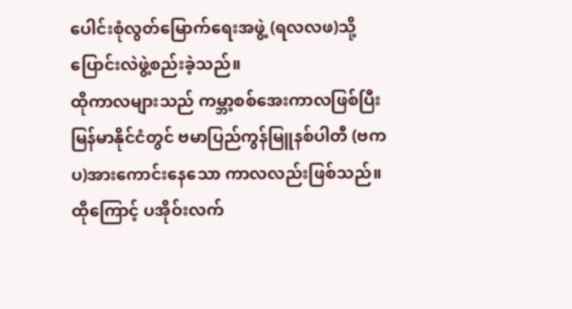ပေါင်းစုံလွတ်မြောက်ရေးအဖွဲ့ (ရလလဖ)သို့ ပြောင်းလဲဖွဲ့စည်းခဲ့သည်။
ထိုကာလများသည် ကမ္ဘာ့စစ်အေးကာလဖြစ်ပြီး မြန်မာနိုင်ငံတွင် ဗမာပြည်ကွန်မြူနစ်ပါတီ (ဗကပ)အားကောင်းနေသော ကာလလည်းဖြစ်သည်။
ထိုကြောင့် ပအိုဝ်းလက်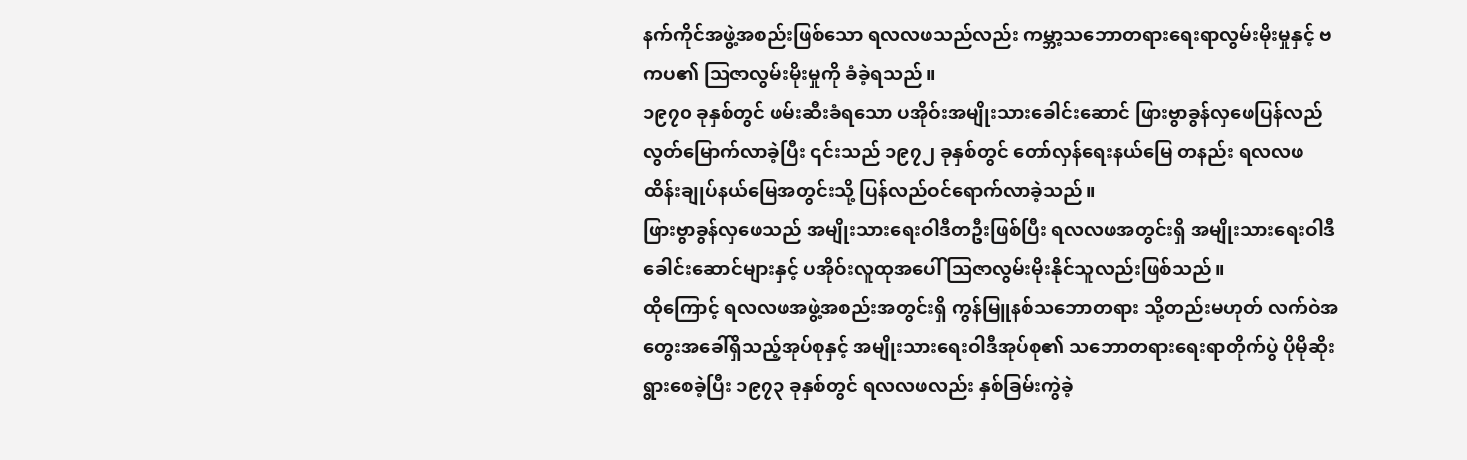နက်ကိုင်အဖွဲ့အစည်းဖြစ်သော ရလလဖသည်လည်း ကမ္ဘာ့သဘောတရားရေးရာလွမ်းမိုးမှုနှင့် ဗကပ၏ ဩဇာလွမ်းမိုးမှုကို ခံခဲ့ရသည်။
၁၉၇၀ ခုနှစ်တွင် ဖမ်းဆီးခံရသော ပအိုဝ်းအမျိုးသားခေါင်းဆောင် ဖြားဗွာခွန်လှဖေပြန်လည် လွတ်မြောက်လာခဲ့ပြီး ၎င်းသည် ၁၉၇၂ ခုနှစ်တွင် တော်လှန်ရေးနယ်မြေ တနည်း ရလလဖ ထိန်းချုပ်နယ်မြေအတွင်းသို့ ပြန်လည်ဝင်ရောက်လာခဲ့သည်။
ဖြားဗွာခွန်လှဖေသည် အမျိုးသားရေးဝါဒီတဦးဖြစ်ပြီး ရလလဖအတွင်းရှိ အမျိုးသားရေးဝါဒီခေါင်းဆောင်များနှင့် ပအိုဝ်းလူထုအပေါ် ဩဇာလွမ်းမိုးနိုင်သူလည်းဖြစ်သည်။
ထိုကြောင့် ရလလဖအဖွဲ့အစည်းအတွင်းရှိ ကွန်မြူနစ်သဘောတရား သို့တည်းမဟုတ် လက်ဝဲအတွေးအခေါ်ရှိသည့်အုပ်စုနှင့် အမျိုးသားရေးဝါဒီအုပ်စု၏ သဘောတရားရေးရာတိုက်ပွဲ ပိုမိုဆိုးရွားစေခဲ့ပြီး ၁၉၇၃ ခုနှစ်တွင် ရလလဖလည်း နှစ်ခြမ်းကွဲခဲ့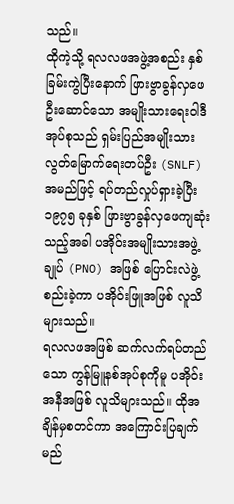သည်။
ထိုကဲ့သို့ ရလလဖအဖွဲ့အစည်း နှစ်ခြမ်းကွဲပြီးနောက် ဖြားဗွာခွန်လှဖေဦးဆောင်သော အမျိုးသားရေးဝါဒီအုပ်စုသည် ရှမ်းပြည်အမျိုးသားလွတ်မြောက်ရေးတပ်ဦး (SNLF) အမည်ဖြင့် ရပ်တည်လှုပ်ရှားခဲ့ပြီး ၁၉၇၅ ခုနှစ် ဖြားဗွာခွန်လှဖေကျဆုံးသည့်အခါ ပအိုဝ်းအမျိုးသားအဖွဲ့ချုပ် (PNO) အဖြစ် ပြောင်းလဲဖွဲ့စည်းခဲ့ကာ ပအိုဝ်းဖြူအဖြစ် လူသိများသည်။
ရလလဖအဖြစ် ဆက်လက်ရပ်တည်သော ကွန်မြူနစ်အုပ်စုကိုမူ ပအိုဝ်းအနီအဖြစ် လူသိများသည်။ ထိုအချိန်မှစတင်ကာ အကြောင်းပြချက် မည်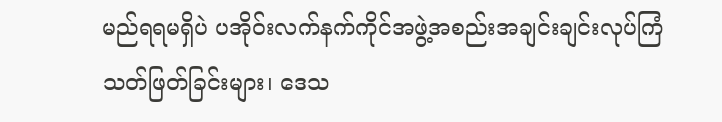မည်ရရမရှိပဲ ပအိုဝ်းလက်နက်ကိုင်အဖွဲ့အစည်းအချင်းချင်းလုပ်ကြံသတ်ဖြတ်ခြင်းများ၊ ဒေသ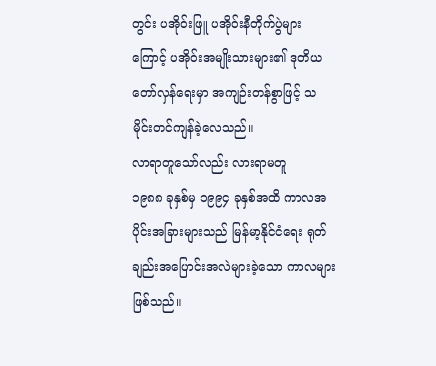တွင်း ပအိုဝ်းဖြူ ပအိုဝ်းနီတိုက်ပွဲများကြောင့် ပအိုဝ်းအမျိုးသားများ၏ ဒုတိယတော်လှန်ရေးမှာ အကျဉ်းတန်စွာဖြင့် သမိုင်းတင်ကျန်ခဲ့လေသည်။
လာရာတူသော်လည်း လားရာမတူ
၁၉၈၈ ခုနှစ်မှ ၁၉၉၄ ခုနှစ်အထိ ကာလအပိုင်းအခြားများသည် မြန်မာ့နိုင်ငံရေး ရုတ်ချည်းအပြောင်းအလဲများခဲ့သော ကာလများဖြစ်သည်။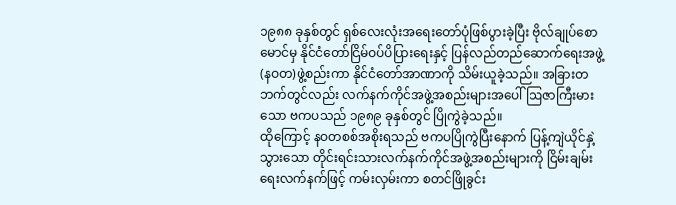၁၉၈၈ ခုနှစ်တွင် ရှစ်လေးလုံးအရေးတော်ပုံဖြစ်ပွားခဲ့ပြီး ဗိုလ်ချုပ်စောမောင်မှ နိုင်ငံတော်ငြိမ်ဝပ်ပိပြားရေးနှင့် ပြန်လည်တည်ဆောက်ရေးအဖွဲ့(နဝတ)ဖွဲ့စည်းကာ နိုင်ငံတော်အာဏာကို သိမ်းယူခဲ့သည်။ အခြားတဘက်တွင်လည်း လက်နက်ကိုင်အဖွဲ့အစည်းများအပေါ် ဩဇာကြီးမားသော ဗကပသည် ၁၉၈၉ ခုနှစ်တွင် ပြိုကွဲခဲ့သည်။
ထိုကြောင့် နဝတစစ်အစိုးရသည် ဗကပပြိုကွဲပြီးနောက် ပြန့်ကျဲယိုင်နှဲ့သွားသော တိုင်းရင်းသားလက်နက်ကိုင်အဖွဲ့အစည်းများကို ငြိမ်းချမ်းရေးလက်နက်ဖြင့် ကမ်းလှမ်းကာ စတင်ဖြိုခွင်း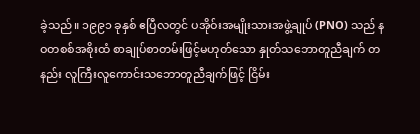ခဲ့သည်။ ၁၉၉၁ ခုနှစ် ဧပြီလတွင် ပအိုဝ်းအမျိုးသားအဖွဲ့ချုပ် (PNO) သည် နဝတစစ်အစိုးထံ စာချုပ်စာတမ်းဖြင့်မဟုတ်သော နှုတ်သဘောတူညီချက် တနည်း လူကြီးလူကောင်းသဘောတူညီချက်ဖြင့် ငြိမ်း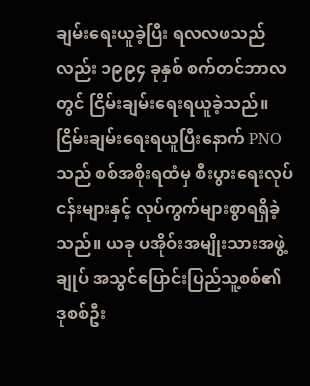ချမ်းရေးယူခဲ့ပြီး ရလလဖသည်လည်း ၁၉၉၄ ခုနှစ် စက်တင်ဘာလတွင် ငြိမ်းချမ်းရေးရယူခဲ့သည်။
ငြိမ်းချမ်းရေးရယူပြီးနောက် PNO သည် စစ်အစိုးရထံမှ စီးပွားရေးလုပ်ငန်းများနှင့် လုပ်ကွက်များစွာရရှိခဲ့သည်။ ယခု ပအိုဝ်းအမျိုးသားအဖွဲ့ချုပ် အသွင်ပြောင်းပြည်သူ့စစ်၏ ဒုစစ်ဦး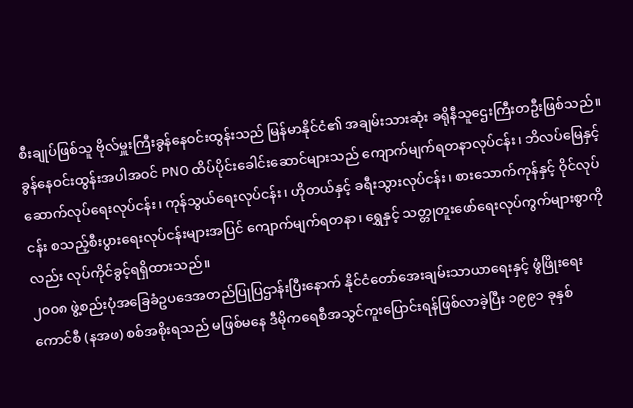စီးချုပ်ဖြစ်သူ ဗိုလ်မှူးကြီးခွန်နေဝင်းထွန်းသည် မြန်မာနိုင်ငံ၏ အချမ်းသားဆုံး ခရိုနီသူဌေးကြီးတဦးဖြစ်သည်။
ခွန်နေဝင်းထွန်းအပါအဝင် PNO ထိပ်ပိုင်းခေါင်းဆောင်များသည် ကျောက်မျက်ရတနာလုပ်ငန်း၊ ဘိလပ်မြေနှင့်ဆောက်လုပ်ရေးလုပ်ငန်း၊ ကုန်သွယ်ရေးလုပ်ငန်း၊ ဟိုတယ်နှင့် ခရီးသွားလုပ်ငန်း၊ စားသောက်ကုန်နှင့် ဝိုင်လုပ်ငန်း စသည့်စီးပွားရေးလုပ်ငန်းများအပြင် ကျောက်မျက်ရတနာ၊ ရွှေနှင့် သတ္တုတူးဖော်ရေးလုပ်ကွက်များစွာကိုလည်း လုပ်ကိုင်ခွင့်ရရှိထားသည်။
၂၀၀၈ ဖွဲ့စည်းပုံအခြေခံဥပဒေအတည်ပြုပြဌာန်းပြီးနောက် နိုင်ငံတော်အေးချမ်းသာယာရေးနှင့် ဖွံဖြိုးရေးကောင်စီ (နအဖ) စစ်အစိုးရသည် မဖြစ်မနေ ဒီမိုကရေစီအသွင်ကူးပြောင်းရန်ဖြစ်လာခဲ့ပြီး ၁၉၉၁ ခုနှစ်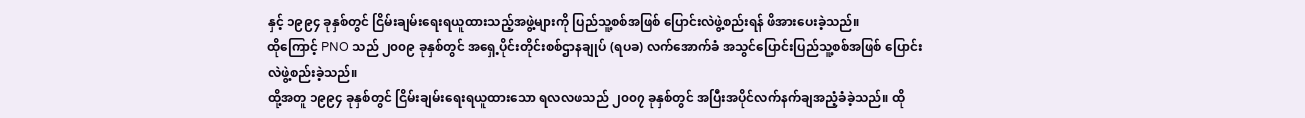နှင့် ၁၉၉၄ ခုနှစ်တွင် ငြိမ်းချမ်းရေးရယူထားသည့်အဖွဲ့များကို ပြည်သူ့စစ်အဖြစ် ပြောင်းလဲဖွဲ့စည်းရန် ဖိအားပေးခဲ့သည်။
ထိုကြောင့် PNO သည် ၂၀၀၉ ခုနှစ်တွင် အရှေ့ပိုင်းတိုင်းစစ်ဌာနချုပ် (ရပခ) လက်အောက်ခံ အသွင်ပြောင်းပြည်သူ့စစ်အဖြစ် ပြောင်းလဲဖွဲ့စည်းခဲ့သည်။
ထို့အတူ ၁၉၉၄ ခုနှစ်တွင် ငြိမ်းချမ်းရေးရယူထားသော ရလလဖသည် ၂၀၀၇ ခုနှစ်တွင် အပြီးအပိုင်လက်နက်ချအညံ့ခံခဲ့သည်။ ထို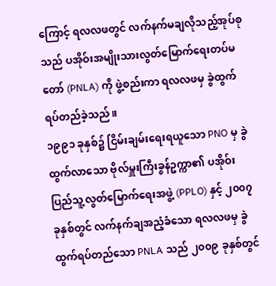ကြောင့် ရလလဖတွင် လက်နက်မချလိုသည့်အုပ်စုသည် ပအိုဝ်းအမျိုးသားလွတ်မြောက်ရေးတပ်မတော် (PNLA) ကို ဖွဲ့စည်းကာ ရလလဖမှ ခွဲထွက်ရပ်တည်ခဲ့သည်။
၁၉၉၁ ခုနှစ်၌ ငြိမ်းချမ်းရေးရယူသော PNO မှ ခွဲထွက်လာသော ဗိုလ်မှူးကြီးခွန်ဥက္ကာ၏ ပအိုဝ်းပြည်သူ့လွတ်မြောက်ရေးအဖွဲ့ (PPLO) နှင့် ၂၀၀၇ ခုနှစ်တွင် လက်နက်ချအညံ့ခံသော ရလလဖမှ ခွဲထွက်ရပ်တည်သော PNLA သည် ၂၀၀၉ ခုနှစ်တွင်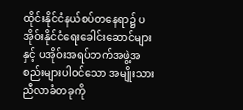ထိုင်းနိုင်ငံနယ်စပ်တနေရာ၌ ပအိုဝ်းနိုင်ငံရေးခေါင်းဆောင်များနှင့် ပအိုဝ်းအရပ်ဘက်အဖွဲ့အစည်းများပါဝင်သော အမျိုးသားညီလာခံတခုကို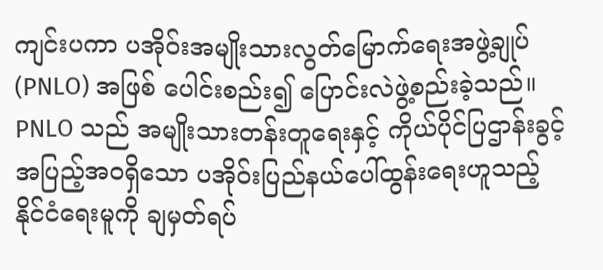ကျင်းပကာ ပအိုဝ်းအမျိုးသားလွတ်မြောက်ရေးအဖွဲ့ချုပ် (PNLO) အဖြစ် ပေါင်းစည်း၍ ပြောင်းလဲဖွဲ့စည်းခဲ့သည်။
PNLO သည် အမျိုးသားတန်းတူရေးနှင့် ကိုယ်ပိုင်ပြဌာန်းခွင့်အပြည့်အဝရှိသော ပအိုဝ်းပြည်နယ်ပေါ်ထွန်းရေးဟူသည့် နိုင်ငံရေးမူကို ချမှတ်ရပ်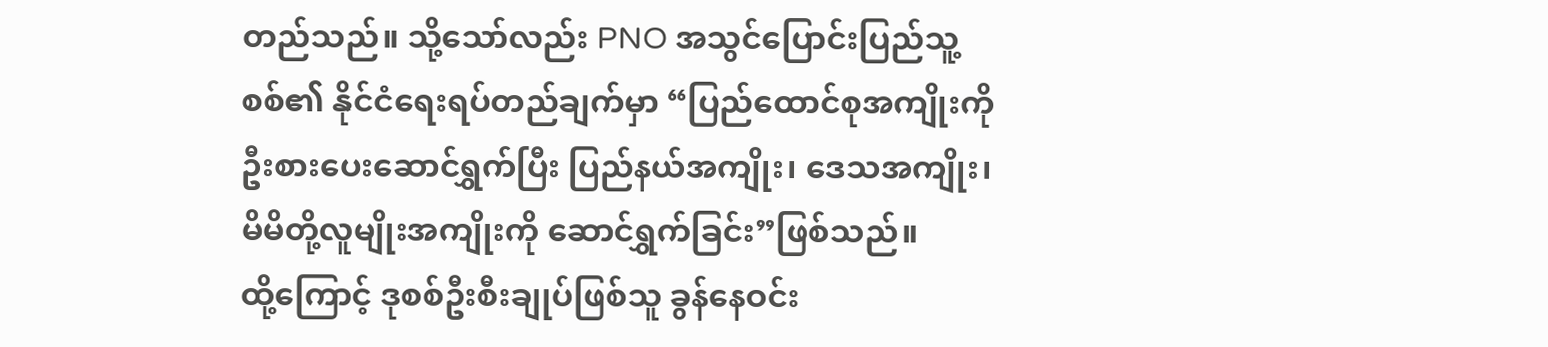တည်သည်။ သို့သော်လည်း PNO အသွင်ပြောင်းပြည်သူ့စစ်၏ နိုင်ငံရေးရပ်တည်ချက်မှာ “ပြည်ထောင်စုအကျိုးကို ဦးစားပေးဆောင်ရွှက်ပြီး ပြည်နယ်အကျိုး၊ ဒေသအကျိုး၊ မိမိတို့လူမျိုးအကျိုးကို ဆောင်ရွှက်ခြင်း”ဖြစ်သည်။
ထို့ကြောင့် ဒုစစ်ဦးစီးချုပ်ဖြစ်သူ ခွန်နေဝင်း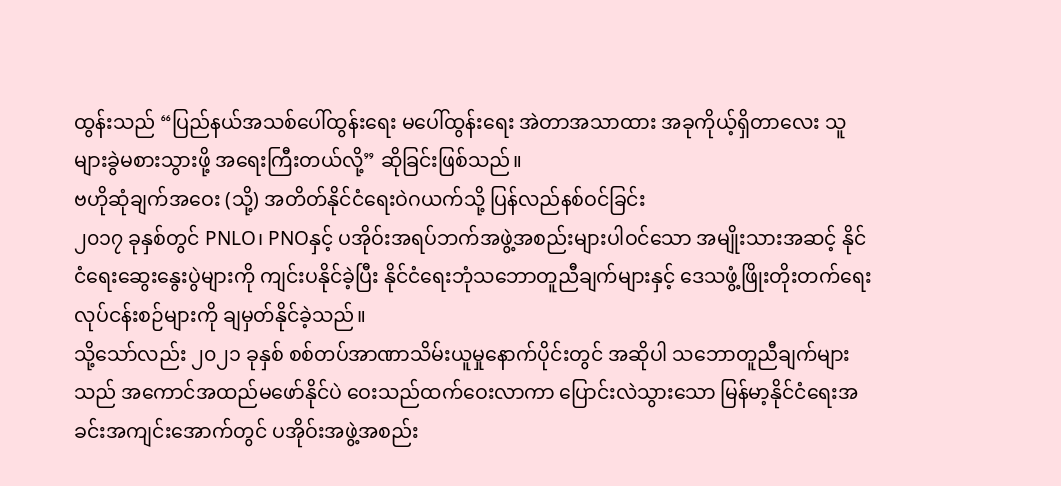ထွန်းသည် “ပြည်နယ်အသစ်ပေါ်ထွန်းရေး မပေါ်ထွန်းရေး အဲတာအသာထား အခုကိုယ့်ရှိတာလေး သူများခွဲမစားသွားဖို့ အရေးကြီးတယ်လို့” ဆိုခြင်းဖြစ်သည်။
ဗဟိုဆုံချက်အဝေး (သို့) အတိတ်နိုင်ငံရေးဝဲဂယက်သို့ ပြန်လည်နစ်ဝင်ခြင်း
၂၀၁၇ ခုနှစ်တွင် PNLO၊ PNOနှင့် ပအိုဝ်းအရပ်ဘက်အဖွဲ့အစည်းများပါဝင်သော အမျိုးသားအဆင့် နိုင်ငံရေးဆွေးနွေးပွဲများကို ကျင်းပနိုင်ခဲ့ပြီး နိုင်ငံရေးဘုံသဘောတူညီချက်များနှင့် ဒေသဖွံ့ဖြိုးတိုးတက်ရေးလုပ်ငန်းစဉ်များကို ချမှတ်နိုင်ခဲ့သည်။
သို့သော်လည်း ၂၀၂၁ ခုနှစ် စစ်တပ်အာဏာသိမ်းယူမှုနောက်ပိုင်းတွင် အဆိုပါ သဘောတူညီချက်များသည် အကောင်အထည်မဖော်နိုင်ပဲ ဝေးသည်ထက်ဝေးလာကာ ပြောင်းလဲသွားသော မြန်မာ့နိုင်ငံရေးအခင်းအကျင်းအောက်တွင် ပအိုဝ်းအဖွဲ့အစည်း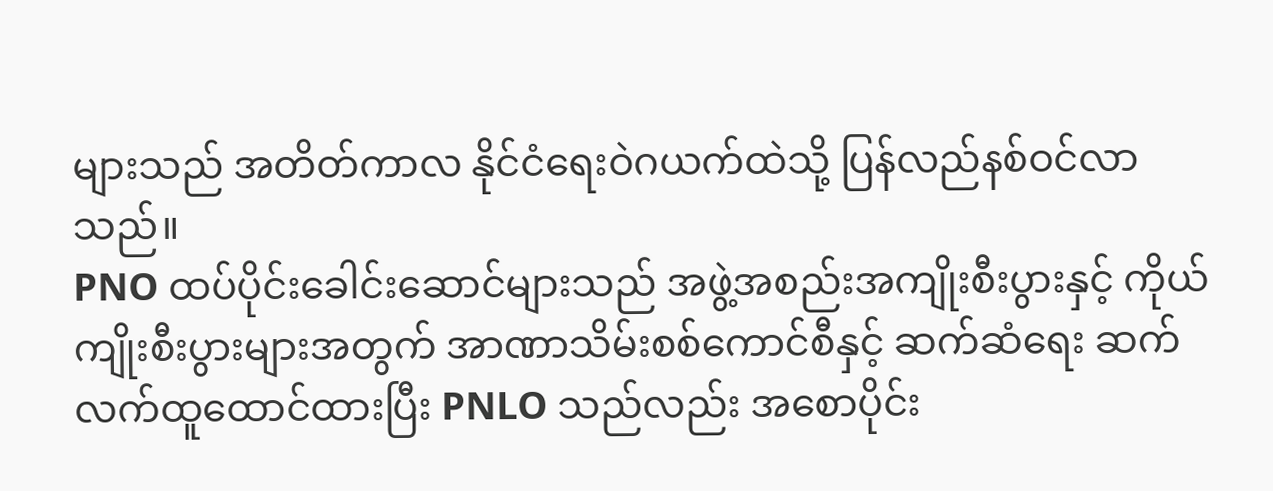များသည် အတိတ်ကာလ နိုင်ငံရေးဝဲဂယက်ထဲသို့ ပြန်လည်နစ်ဝင်လာသည်။
PNO ထပ်ပိုင်းခေါင်းဆောင်များသည် အဖွဲ့အစည်းအကျိုးစီးပွားနှင့် ကိုယ်ကျိုးစီးပွားများအတွက် အာဏာသိမ်းစစ်ကောင်စီနှင့် ဆက်ဆံရေး ဆက်လက်ထူထောင်ထားပြီး PNLO သည်လည်း အစောပိုင်း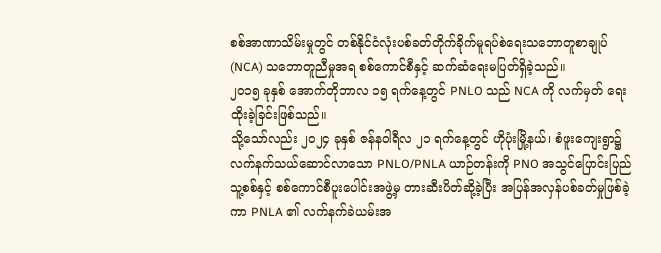စစ်အာဏာသိမ်းမှုတွင် တစ်နိုင်ငံလုံးပစ်ခတ်တိုက်ခိုက်မူရပ်စဲရေးသဘောတူစာချုပ် (NCA) သဘောတူညီမှုအရ စစ်ကောင်စီနှင့် ဆက်ဆံရေးမပြတ်ရှိခဲ့သည်။
၂၀၁၅ ခုနှစ် အောက်တိုဘာလ ၁၅ ရက်နေ့တွင် PNLO သည် NCA ကို လက်မှတ် ရေးထိုးခဲ့ခြင်းဖြစ်သည်။
သို့သော်လည်း ၂၀၂၄ ခုနှစ် ဇန်နဝါရီလ ၂၁ ရက်နေ့တွင် ဟိုပုံးမြို့နယ်၊ စံဖူးကျေးရွာ၌ လက်နက်သယ်ဆောင်လာသော PNLO/PNLA ယာဉ်တန်းကို PNO အသွင်ပြောင်းပြည်သူ့စစ်နှင့် စစ်ကောင်စီပူးပေါင်းအဖွဲ့မှ တားဆီးပိတ်ဆို့ခဲ့ပြီး အပြန်အလှန်ပစ်ခတ်မှုဖြစ်ခဲ့ကာ PNLA ၏ လက်နက်ခဲယမ်းအ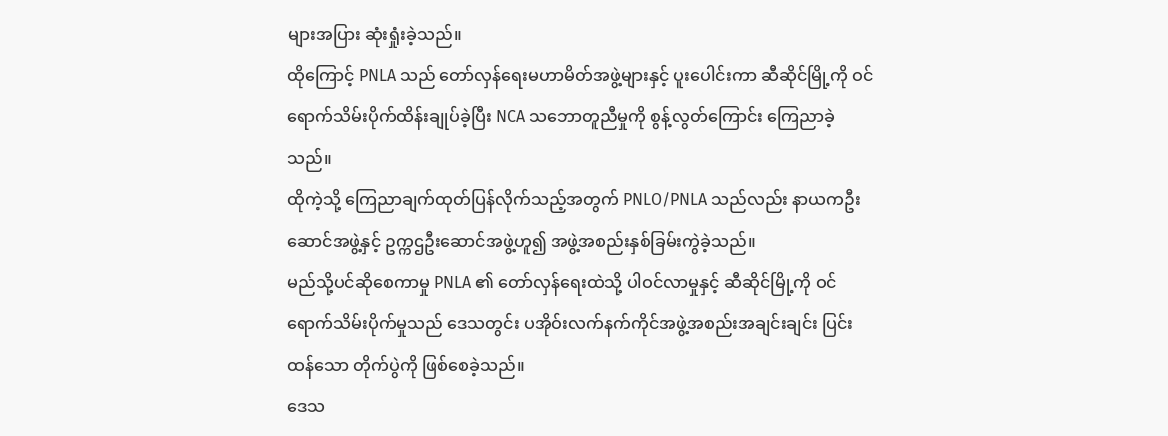များအပြား ဆုံးရှုံးခဲ့သည်။
ထိုကြောင့် PNLA သည် တော်လှန်ရေးမဟာမိတ်အဖွဲ့များနှင့် ပူးပေါင်းကာ ဆီဆိုင်မြို့ကို ဝင်ရောက်သိမ်းပိုက်ထိန်းချုပ်ခဲ့ပြီး NCA သဘောတူညီမှုကို စွန့်လွတ်ကြောင်း ကြေညာခဲ့သည်။
ထိုကဲ့သို့ ကြေညာချက်ထုတ်ပြန်လိုက်သည့်အတွက် PNLO/PNLA သည်လည်း နာယကဦးဆောင်အဖွဲ့နှင့် ဥက္ကဌဦးဆောင်အဖွဲ့ဟူ၍ အဖွဲ့အစည်းနှစ်ခြမ်းကွဲခဲ့သည်။
မည်သို့ပင်ဆိုစေကာမှု PNLA ၏ တော်လှန်ရေးထဲသို့ ပါဝင်လာမှုနှင့် ဆီဆိုင်မြို့ကို ဝင်ရောက်သိမ်းပိုက်မှုသည် ဒေသတွင်း ပအိုဝ်းလက်နက်ကိုင်အဖွဲ့အစည်းအချင်းချင်း ပြင်းထန်သော တိုက်ပွဲကို ဖြစ်စေခဲ့သည်။
ဒေသ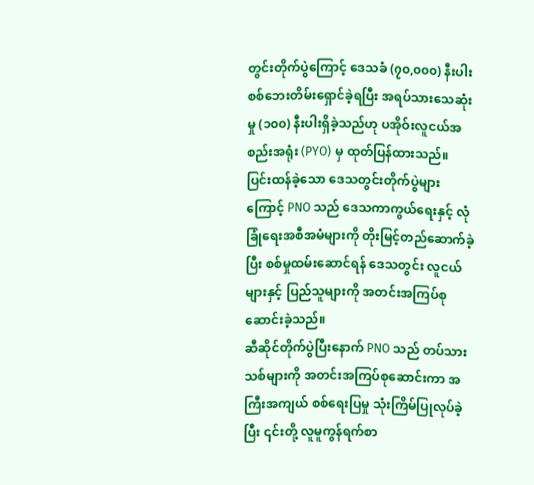တွင်းတိုက်ပွဲကြောင့် ဒေသခံ (၇၀,၀၀၀) နီးပါးစစ်ဘေးတိမ်းရှောင်ခဲ့ရပြီး အရပ်သားသေဆုံးမှု (၁၀၀) နီးပါးရှိခဲ့သည်ဟု ပအိုဝ်းလူငယ်အစည်းအရုံး (PYO) မှ ထုတ်ပြန်ထားသည်။
ပြင်းထန်ခဲ့သော ဒေသတွင်းတိုက်ပွဲများကြောင့် PNO သည် ဒေသကာကွယ်ရေးနှင့် လုံခြုံရေးအစီအမံများကို တိုးမြင့်တည်ဆောက်ခဲ့ပြီး စစ်မှုထမ်းဆောင်ရန် ဒေသတွင်း လူငယ်များနှင့် ပြည်သူများကို အတင်းအကြပ်စုဆောင်းခဲ့သည်။
ဆီဆိုင်တိုက်ပွဲပြီးနောက် PNO သည် တပ်သားသစ်များကို အတင်းအကြပ်စုဆောင်းကာ အကြီးအကျယ် စစ်ရေးပြမှု သုံးကြိမ်ပြုလုပ်ခဲ့ပြီး ၎င်းတို့ လူမူကွန်ရက်စာ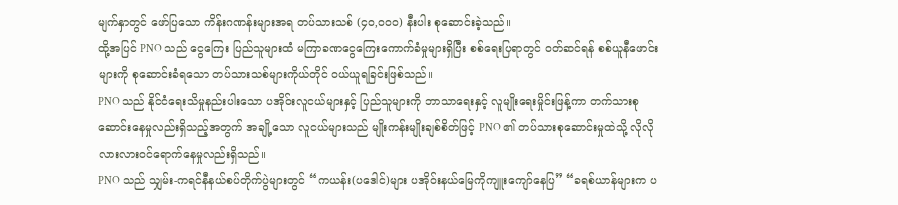မျက်နှာတွင် ဖော်ပြသော ကိန်းဂဏန်းများအရ တပ်သားသစ် (၄၀,၀၀၀) နီးပါး စုဆောင်းခဲ့သည်။
ထို့အပြင် PNO သည် ငွေကြေး ပြည်သူများထံ မကြာခဏငွေကြေးကောက်ခံမှုများရှိပြီး စစ်ရေးပြရာတွင် ဝတ်ဆင်ရန် စစ်ယူနီဖောင်းများကို စုဆောင်းခံရသော တပ်သားသစ်များကိုယ်တိုင် ဝယ်ယူရခြင်းဖြစ်သည်။
PNO သည် နိုင်ငံရေးသိမှုနည်းပါးသော ပအိုဝ်းလူငယ်များနှင့် ပြည်သူများကို ဘာသာရေးနှင့် လူမျိုးရေးမှိုင်းဖြန့်ကာ တက်သားစုဆောင်းနေမှုလည်းရှိသည့်အတွက် အချို့သော လူငယ်များသည် မျိုးကန်းမျိုးချစ်စိတ်ဖြင့် PNO ၏ တပ်သားစုဆောင်းမှုထဲသို့ လိုလိုလားလားဝင်ရောက်နေမှုလည်းရှိသည်။
PNO သည် သျှမ်း-ကရင်နီနယ်စပ်တိုက်ပွဲများတွင် “ကယန်း(ပဒေါင်)များ ပအိုဝ်းနယ်မြေကိုကျူးကျော်နေပြ” “ခရစ်ယာန်များက ပ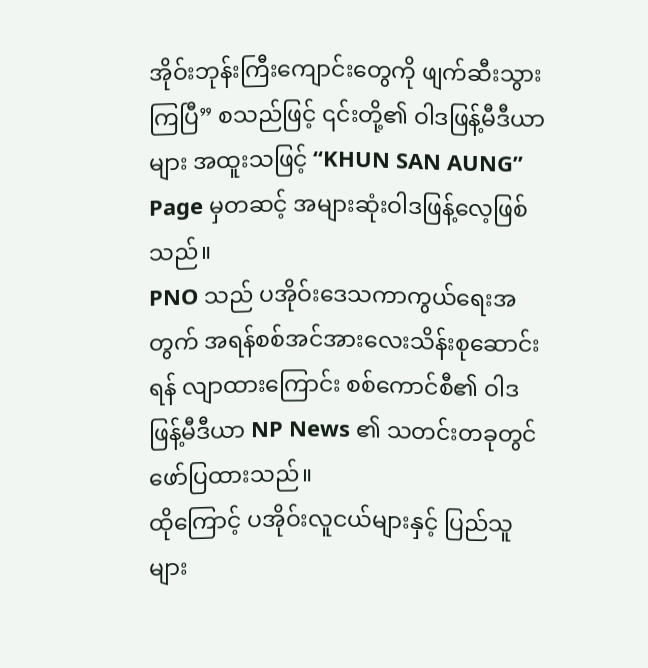အိုဝ်းဘုန်းကြီးကျောင်းတွေကို ဖျက်ဆီးသွားကြပြီ” စသည်ဖြင့် ၎င်းတို့၏ ဝါဒဖြန့်မီဒီယာများ အထူးသဖြင့် “KHUN SAN AUNG” Page မှတဆင့် အများဆုံးဝါဒဖြန့်လေ့ဖြစ်သည်။
PNO သည် ပအိုဝ်းဒေသကာကွယ်ရေးအတွက် အရန်စစ်အင်အားလေးသိန်းစုဆောင်းရန် လျာထားကြောင်း စစ်ကောင်စီ၏ ဝါဒဖြန့်မီဒီယာ NP News ၏ သတင်းတခုတွင် ဖော်ပြထားသည်။
ထိုကြောင့် ပအိုဝ်းလူငယ်များနှင့် ပြည်သူများ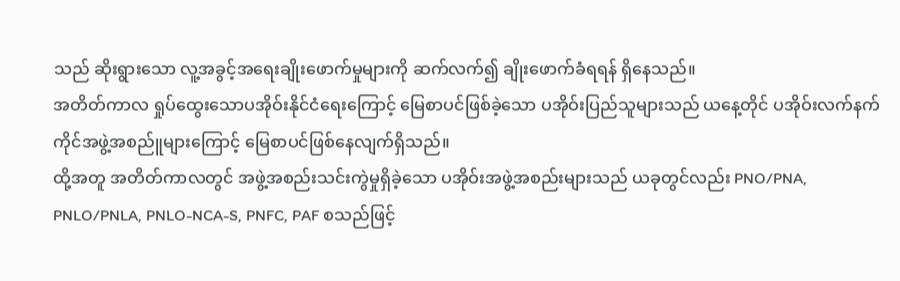သည် ဆိုးရွားသော လူ့အခွင့်အရေးချိုးဖောက်မှုများကို ဆက်လက်၍ ချိုးဖောက်ခံရရန် ရှိနေသည်။
အတိတ်ကာလ ရှုပ်ထွေးသောပအိုဝ်းနိုင်ငံရေးကြောင့် မြေစာပင်ဖြစ်ခဲ့သော ပအိုဝ်းပြည်သူများသည် ယနေ့တိုင် ပအိုဝ်းလက်နက်ကိုင်အဖွဲ့အစည်ူများကြောင့် မြေစာပင်ဖြစ်နေလျက်ရှိသည်။
ထို့အတူ အတိတ်ကာလတွင် အဖွဲ့အစည်းသင်းကွဲမှုရှိခဲ့သော ပအိုဝ်းအဖွဲ့အစည်းများသည် ယခုတွင်လည်း PNO/PNA, PNLO/PNLA, PNLO-NCA-S, PNFC, PAF စသည်ဖြင့်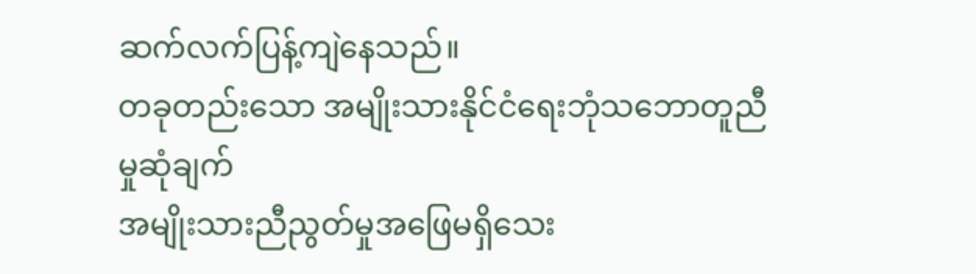ဆက်လက်ပြန့်ကျဲနေသည်။
တခုတည်းသော အမျိုးသားနိုင်ငံရေးဘုံသဘောတူညီမှုဆုံချက်
အမျိုးသားညီညွတ်မှုအဖြေမရှိသေး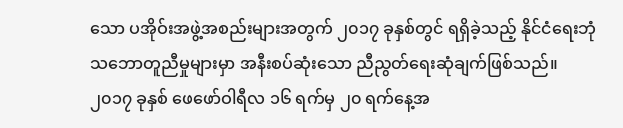သော ပအိုဝ်းအဖွဲ့အစည်းများအတွက် ၂၀၁၇ ခုနှစ်တွင် ရရှိခဲ့သည့် နိုင်ငံရေးဘုံသဘောတူညီမှုများမှာ အနီးစပ်ဆုံးသော ညီညွတ်ရေးဆုံချက်ဖြစ်သည်။
၂၀၁၇ ခုနှစ် ဖေဖော်ဝါရီလ ၁၆ ရက်မှ ၂၀ ရက်နေ့အ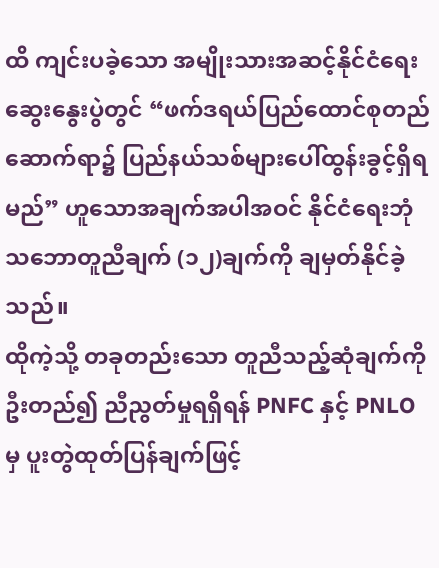ထိ ကျင်းပခဲ့သော အမျိုးသားအဆင့်နိုင်ငံရေးဆွေးနွေးပွဲတွင် “ဖက်ဒရယ်ပြည်ထောင်စုတည်ဆောက်ရာ၌ ပြည်နယ်သစ်များပေါ်ထွန်းခွင့်ရှိရမည်” ဟူသောအချက်အပါအဝင် နိုင်ငံရေးဘုံသဘောတူညီချက် (၁၂)ချက်ကို ချမှတ်နိုင်ခဲ့သည်။
ထိုကဲ့သို့ တခုတည်းသော တူညီသည့်ဆုံချက်ကို ဦးတည်၍ ညီညွတ်မှုရရှိရန် PNFC နှင့် PNLO မှ ပူးတွဲထုတ်ပြန်ချက်ဖြင့်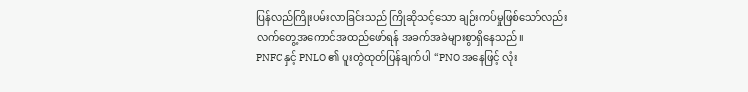ပြန်လည်ကြိုးပမ်းလာခြင်းသည် ကြိုဆိုသင့်သော ချဉ်းကပ်မှုဖြစ်သော်လည်း လက်တွေ့အကောင်အထည်ဖော်ရန် အခက်အခဲများစွာရှိနေသည်။
PNFC နှင့် PNLO ၏ ပူးတွဲထုတ်ပြန်ချက်ပါ “PNO အနေဖြင့် လုံး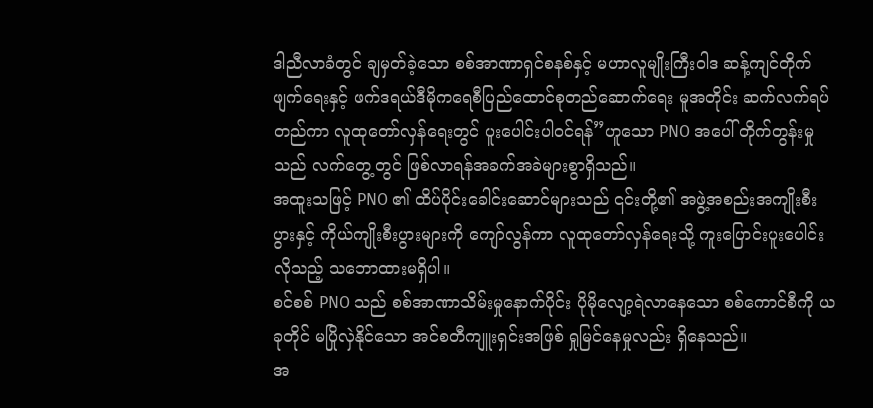ဒါညီလာခံတွင် ချမှတ်ခဲ့သော စစ်အာဏာရှင်စနစ်နှင့် မဟာလူမျိုးကြီးဝါဒ ဆန့်ကျင်တိုက်ဖျက်ရေးနှင့် ဖက်ဒရယ်ဒီမိုကရေစီပြည်ထောင်စုတည်ဆောက်ရေး မူအတိုင်း ဆက်လက်ရပ်တည်ကာ လူထုတော်လှန်ရေးတွင် ပူးပေါင်းပါဝင်ရန်”ဟူသော PNO အပေါ် တိုက်တွန်းမှုသည် လက်တွေ့တွင် ဖြစ်လာရန်အခက်အခဲများစွာရှိသည်။
အထူးသဖြင့် PNO ၏ ထိပ်ပိုင်းခေါင်းဆောင်များသည် ၎င်းတို့၏ အဖွဲ့အစည်းအကျိုးစီးပွားနှင့် ကိုယ်ကျိုးစီးပွားများကို ကျော်လွန်ကာ လူထုတော်လှန်ရေးသို့ ကူးပြောင်းပူးပေါင်းလိုသည့် သဘောထားမရှိပါ။
စင်စစ် PNO သည် စစ်အာဏာသိမ်းမှုနောက်ပိုင်း ပိုမိုလျော့ရဲလာနေသော စစ်ကောင်စီကို ယခုတိုင် မပြိုလှဲနိုင်သော အင်စတီကျူးရှင်းအဖြစ် ရှုမြင်နေမှုလည်း ရှိနေသည်။
အ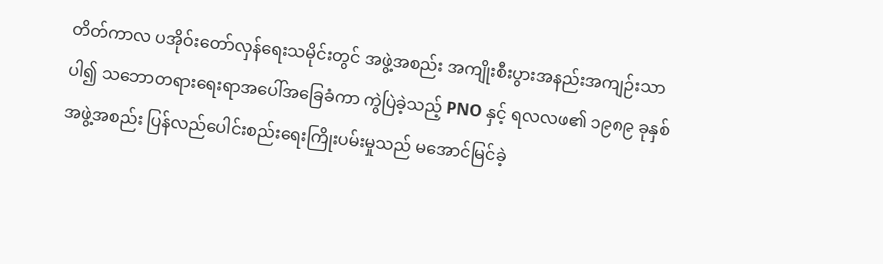တိတ်ကာလ ပအိုဝ်းတော်လှန်ရေးသမိုင်းတွင် အဖွဲ့အစည်း အကျိုးစီးပွားအနည်းအကျဉ်းသာပါ၍ သဘောတရားရေးရာအပေါ်အခြေခံကာ ကွဲပြဲခဲ့သည့် PNO နှင့် ရလလဖ၏ ၁၉၈၉ ခုနှစ် အဖွဲ့အစည်း ပြန်လည်ပေါင်းစည်းရေးကြိုးပမ်းမှုသည် မအောင်မြင်ခဲ့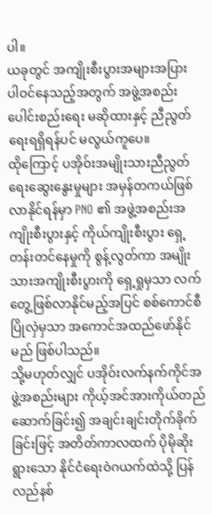ပါ။
ယခုတွင် အကျိုးစီးပွားအများအပြား ပါဝင်နေသည့်အတွက် အဖွဲ့အစည်း ပေါင်းစည်းရေး မဆိုထားနှင့် ညီညွတ်ရေးရရှိရန်ပင် မလွယ်ကူပေ။
ထိုကြောင့် ပအိုဝ်းအမျိုးသားညီညွတ်ရေးဆွေးနွေးမှုများ အမှန်တကယ်ဖြစ်လာနိုင်ရန်မှာ PNO ၏ အဖွဲ့အစည်းအကျိုးစီးပွားနှင့် ကိုယ်ကျိုးစီးပွား ရှေ့တန်းတင်နေမှုကို စွန့်လွတ်ကာ အမျိုးသားအကျိုးစီးပွားကို ရှေ့ရှုမှသာ လက်တွေ့ဖြစ်လာနိုင်မည့်အပြင် စစ်ကောင်စီပြိုလှဲမှသာ အကောင်အထည်ဖော်နိုင်မည် ဖြစ်ပါသည်။
သို့မဟုတ်လျှင် ပအိုဝ်းလက်နက်ကိုင်အဖွဲ့အစည်းများ ကိုယ့်အင်အားကိုယ်တည်ဆောက်ခြင်း၍ အချင်းချင်းတိုက်ခိုက်ခြင်းဖြင့် အတိတ်ကာလထက် ပိုမိုဆိုးရွားသော နိုင်ငံရေးဝဲဂယက်ထဲသို့ ပြန်လည်နစ်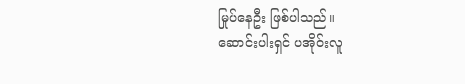မြုပ်နေဦး ဖြစ်ပါသည်။
ဆောင်းပါးရှင် ပအိုဝ်းလူ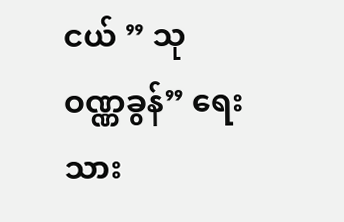ငယ် ” သုဝဏ္ဏခွန်” ရေးသား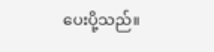ပေးပို့သည်။